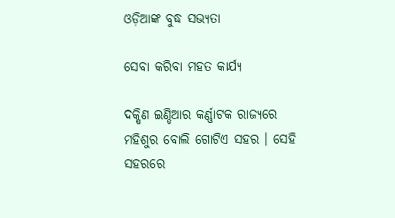ଓଡ଼ିଆଙ୍କ ବୁଦ୍ଧ ସଭ୍ୟତା

ସେବା କରିବା ମହତ କାର୍ଯ୍ୟ

ଦକ୍ଷିଣ ଇଣ୍ଡିଆର କର୍ଣ୍ଣାଟକ ରାଜ୍ୟରେ ମହିଶୁର ବୋଲି ଗୋଟିଏ ସହର । ସେହି ସହରରେ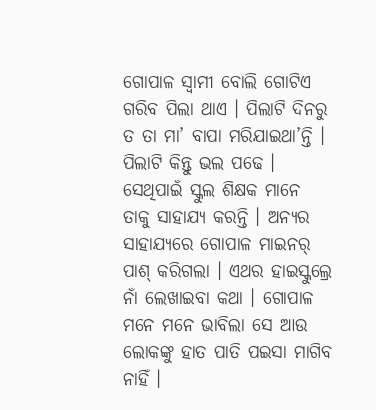ଗୋପାଳ ସ୍ୱାମୀ ବୋଲି ଗୋଟିଏ ଗରିବ ପିଲା ଥାଏ । ପିଲାଟି ଦିନରୁ ତ ତା ମା’ ବାପା ମରିଯାଇଥା’ନ୍ତି । ପିଲାଟି କିନ୍ତୁ ଭଲ ପଢେ । ସେଥିପାଇଁ ସ୍କୁଲ ଶିକ୍ଷକ ମାନେ ତାକୁ ସାହାଯ୍ୟ କରନ୍ତି । ଅନ୍ୟର ସାହାଯ୍ୟରେ ଗୋପାଳ ମାଇନର୍ ପାଶ୍ କରିଗଲା । ଏଥର ହାଇସ୍କୁଲ୍ରେ ନାଁ ଲେଖାଇବା କଥା । ଗୋପାଳ ମନେ ମନେ ଭାବିଲା ସେ ଆଉ ଲୋକଙ୍କୁ ହାତ ପାତି ପଇସା ମାଗିବ ନାହିଁ ।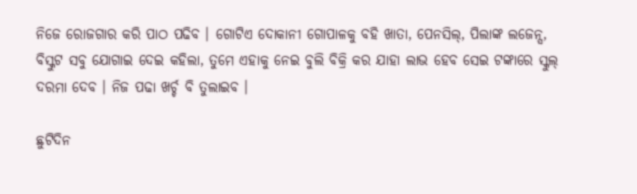ନିଜେ ରୋଜଗାର କରି ପାଠ ପଢିବ । ଗୋଟିଏ ଦୋକାନୀ ଗୋପାଳକୁ ବହି ଖାତା, ପେନସିଲ୍, ପିଲାଙ୍କ ଲଜେନ୍ସ, ବିସ୍କୁଟ ସବୁ ଯୋଗାଇ ଦେଇ କହିଲା, ତୁମେ ଏହାକୁ ନେଇ ବୁଲି ବିକ୍ରି କର ଯାହା ଲାଭ ହେବ ସେଇ ଟଙ୍କାରେ ସ୍କୁଲ୍ ଦରମା ଦେବ । ନିଜ ପଢା ଖର୍ଚ୍ଚ ବି ତୁଲାଇବ ।

ଛୁଟିଦିନ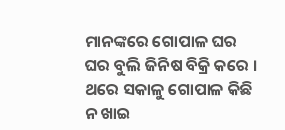ମାନଙ୍କରେ ଗୋପାଳ ଘର ଘର ବୁଲି ଜିନିଷ ବିକ୍ରି କରେ । ଥରେ ସକାଳୁ ଗୋପାଳ କିଛି ନ ଖାଇ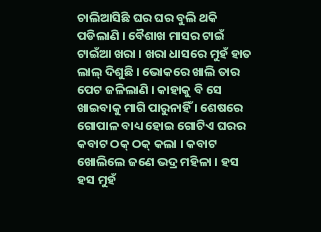ଚାଲିଆସିଛି ଘର ଘର ବୁଲି ଥକି ପଡିଲାଣି । ବୈଶାଖ ମାସର ଟାଇଁ ଟାଇଁଆ ଖରା । ଖରା ଧାସରେ ମୁହଁ ହାତ ଲାଲ୍ ଦିଶୁଛି । ଭୋକରେ ଖାଲି ତାର ପେଟ ଜଳିଲାଣି । କାହାକୁ ବି ସେ ଖାଇବାକୁ ମାଗି ପାରୁନାହିଁ । ଶେଷରେ ଗୋପାଳ ବାଧ୍ୟ ହୋଇ ଗୋଟିଏ ଘରର କବାଟ ଠକ୍ ଠକ୍ କଲା । କବାଟ ଖୋଲିଲେ ଜଣେ ଭଦ୍ର ମହିଳା । ହସ ହସ ମୁହଁ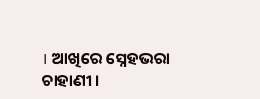। ଆଖିରେ ସ୍ନେହଭରା ଚାହାଣୀ ।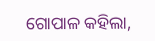ଗୋପାଳ କହିଲା,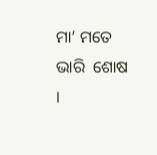ମା’ ମତେ ଭାରି  ଶୋଷ ।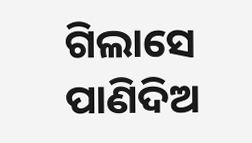ଗିଲାସେ ପାଣିଦିଅ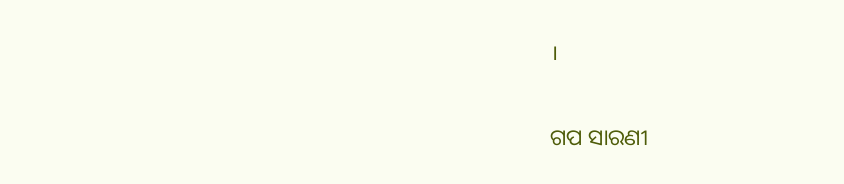।


ଗପ ସାରଣୀ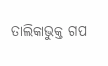ତାଲିକାଭୁକ୍ତ ଗପ